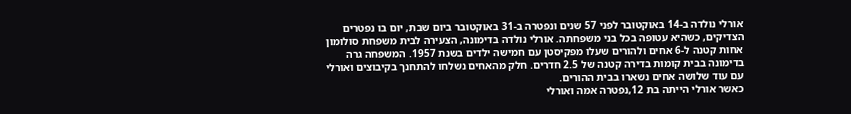אורלי נולדה ב-14 באוקטובר לפני 57 שנים ונפטרה ב-31 באוקטובר ביום שבת, יום בו נפטרים הצדיקים, כשהיא עטופה בכל בני משפחתה. אורלי נולדה בדימונה, הצעירה לבית משפחת סולומון אחות קטנה ל-6 אחים ולהורים שעלו מפקיסטן עם חמישה ילדים בשנת 1957. המשפחה גרה בדימונה בבית קומות בדירה קטנה של 2.5 חדרים. חלק מהאחים נשלחו להתחנך בקיבוצים ואורלי עם עוד שלושה אחים נשארו בבית ההורים.
כאשר אורלי הייתה בת 12,נפטרה אמה ואורלי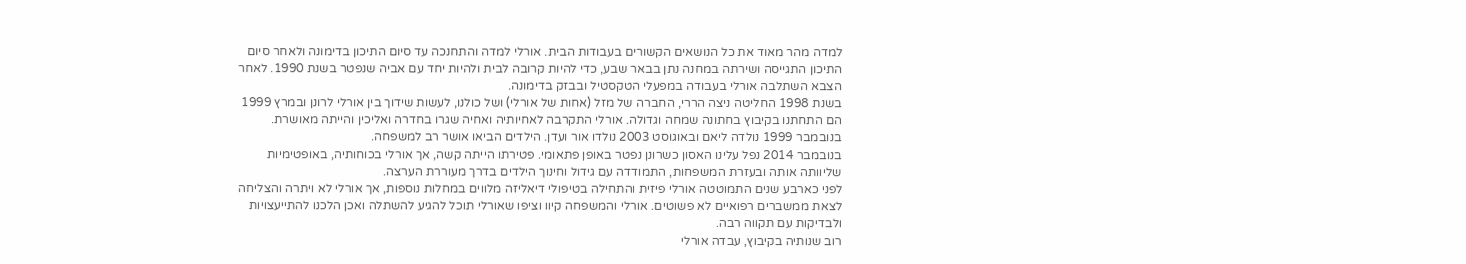למדה מהר מאוד את כל הנושאים הקשורים בעבודות הבית. אורלי למדה והתחנכה עד סיום התיכון בדימונה ולאחר סיום התיכון התגייסה ושירתה במחנה נתן בבאר שבע, כדי להיות קרובה לבית ולהיות יחד עם אביה שנפטר בשנת 1990. לאחר הצבא השתלבה אורלי בעבודה במפעלי הטקסטיל ובבזק בדימונה.
בשנת 1998 החליטה ניצה הררי, החברה של מזל (אחות של אורלי) ושל כולנו, לעשות שידוך בין אורלי לרונן ובמרץ 1999 הם התחתנו בקיבוץ בחתונה שמחה וגדולה. אורלי התקרבה לאחיותיה ואחיה שגרו בחדרה ואליכין והייתה מאושרת. בנובמבר 1999 נולדה ליאם ובאוגוסט 2003 נולדו אור ועדן. הילדים הביאו אושר רב למשפחה.
בנובמבר 2014 נפל עלינו האסון כשרונן נפטר באופן פתאומי. פטירתו הייתה קשה, אך אורלי בכוחותיה, באופטימיות שליוותה אותה ובעזרת המשפחות, התמודדה עם גידול וחינוך הילדים בדרך מעוררת הערצה.
לפני כארבע שנים התמוטטה אורלי פיזית והתחילה בטיפולי דיאליזה מלווים במחלות נוספות, אך אורלי לא ויתרה והצליחה לצאת ממשברים רפואיים לא פשוטים. אורלי והמשפחה קיוו וציפו שאורלי תוכל להגיע להשתלה ואכן הלכנו להתייעצויות ולבדיקות עם תקווה רבה.
רוב שנותיה בקיבוץ, עבדה אורלי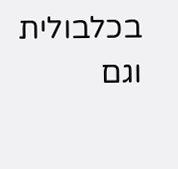בכלבולית וגם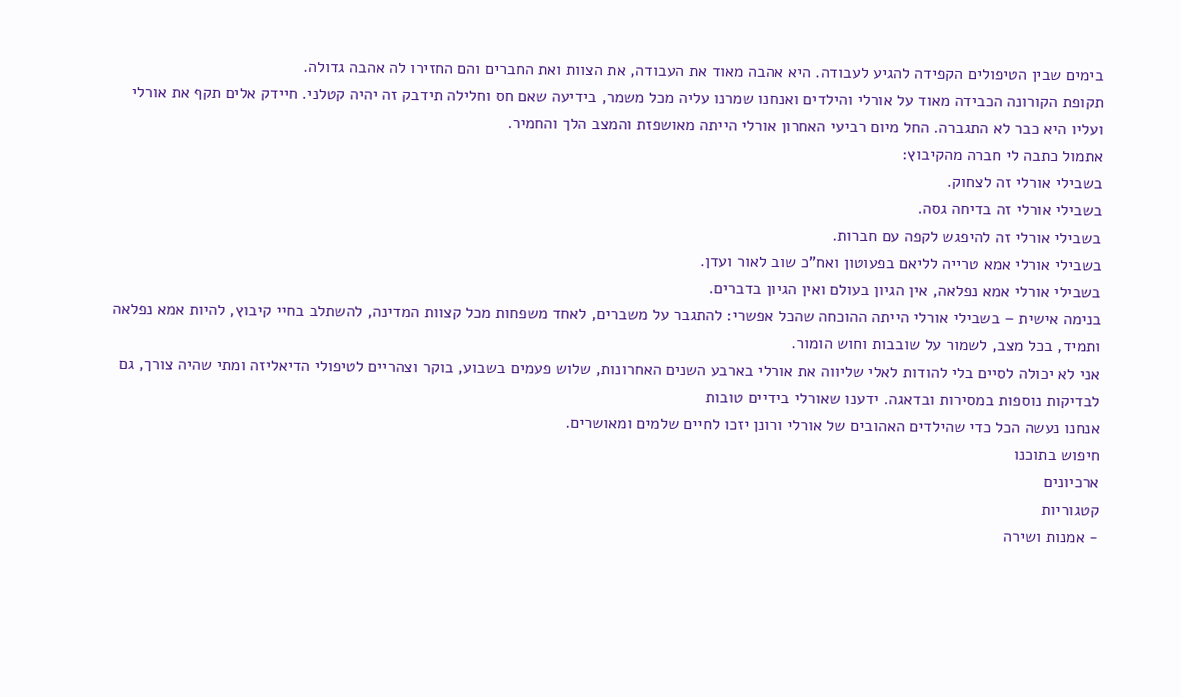בימים שבין הטיפולים הקפידה להגיע לעבודה. היא אהבה מאוד את העבודה, את הצוות ואת החברים והם החזירו לה אהבה גדולה.
תקופת הקורונה הכבידה מאוד על אורלי והילדים ואנחנו שמרנו עליה מכל משמר, בידיעה שאם חס וחלילה תידבק זה יהיה קטלני. חיידק אלים תקף את אורלי ועליו היא כבר לא התגברה. החל מיום רביעי האחרון אורלי הייתה מאושפזת והמצב הלך והחמיר.
אתמול כתבה לי חברה מהקיבוץ:
בשבילי אורלי זה לצחוק.
בשבילי אורלי זה בדיחה גסה.
בשבילי אורלי זה להיפגש לקפה עם חברות.
בשבילי אורלי אמא טרייה לליאם בפעוטון ואח"כ שוב לאור ועדן.
בשבילי אורלי אמא נפלאה, אין הגיון בעולם ואין הגיון בדברים.
בנימה אישית – בשבילי אורלי הייתה ההוכחה שהכל אפשרי: להתגבר על משברים, לאחד משפחות מכל קצוות המדינה, להשתלב בחיי קיבוץ, להיות אמא נפלאה ותמיד, בכל מצב, לשמור על שובבות וחוש הומור.
אני לא יכולה לסיים בלי להודות לאלי שליווה את אורלי בארבע השנים האחרונות, שלוש פעמים בשבוע, בוקר וצהריים לטיפולי הדיאליזה ומתי שהיה צורך, גם לבדיקות נוספות במסירות ובדאגה. ידענו שאורלי בידיים טובות
אנחנו נעשה הכל כדי שהילדים האהובים של אורלי ורונן יזכו לחיים שלמים ומאושרים.
חיפוש בתוכנו
ארכיונים
קטגוריות
- אמנות ושירה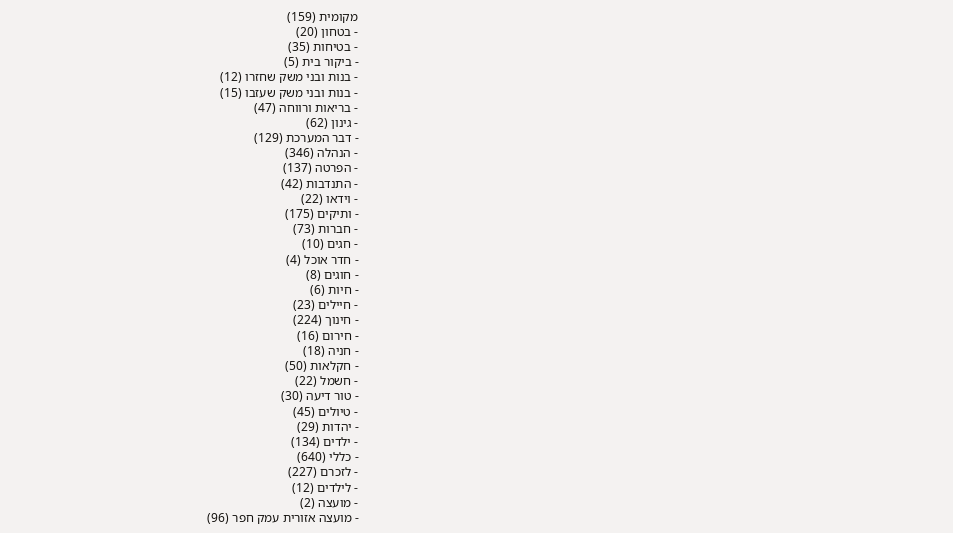מקומית (159)
- בטחון (20)
- בטיחות (35)
- ביקור בית (5)
- בנות ובני משק שחזרו (12)
- בנות ובני משק שעזבו (15)
- בריאות ורווחה (47)
- גינון (62)
- דבר המערכת (129)
- הנהלה (346)
- הפרטה (137)
- התנדבות (42)
- וידאו (22)
- ותיקים (175)
- חברות (73)
- חגים (10)
- חדר אוכל (4)
- חוגים (8)
- חיות (6)
- חיילים (23)
- חינוך (224)
- חירום (16)
- חניה (18)
- חקלאות (50)
- חשמל (22)
- טור דיעה (30)
- טיולים (45)
- יהדות (29)
- ילדים (134)
- כללי (640)
- לזכרם (227)
- לילדים (12)
- מועצה (2)
- מועצה אזורית עמק חפר (96)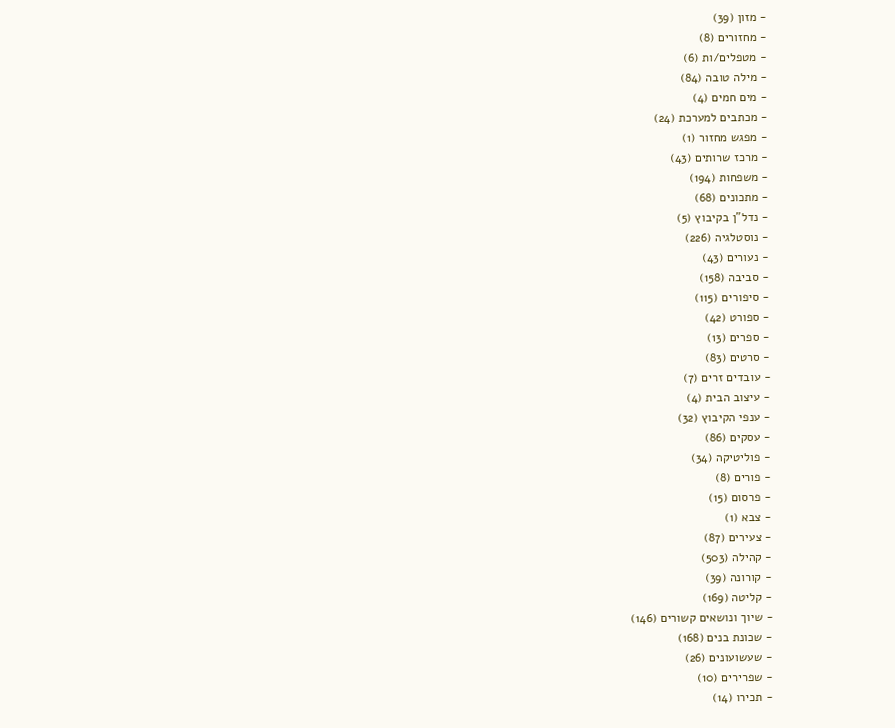- מזון (39)
- מחזורים (8)
- מטפלים/ות (6)
- מילה טובה (84)
- מים חמים (4)
- מכתבים למערכת (24)
- מפגש מחזור (1)
- מרכז שרותים (43)
- משפחות (194)
- מתכונים (68)
- נדל"ן בקיבוץ (5)
- נוסטלגיה (226)
- נעורים (43)
- סביבה (158)
- סיפורים (115)
- ספורט (42)
- ספרים (13)
- סרטים (83)
- עובדים זרים (7)
- עיצוב הבית (4)
- ענפי הקיבוץ (32)
- עסקים (86)
- פוליטיקה (34)
- פורים (8)
- פרסום (15)
- צבא (1)
- צעירים (87)
- קהילה (503)
- קורונה (39)
- קליטה (169)
- שיוך ונושאים קשורים (146)
- שכונת בנים (168)
- שעשועונים (26)
- שפרירים (10)
- תכירו (14)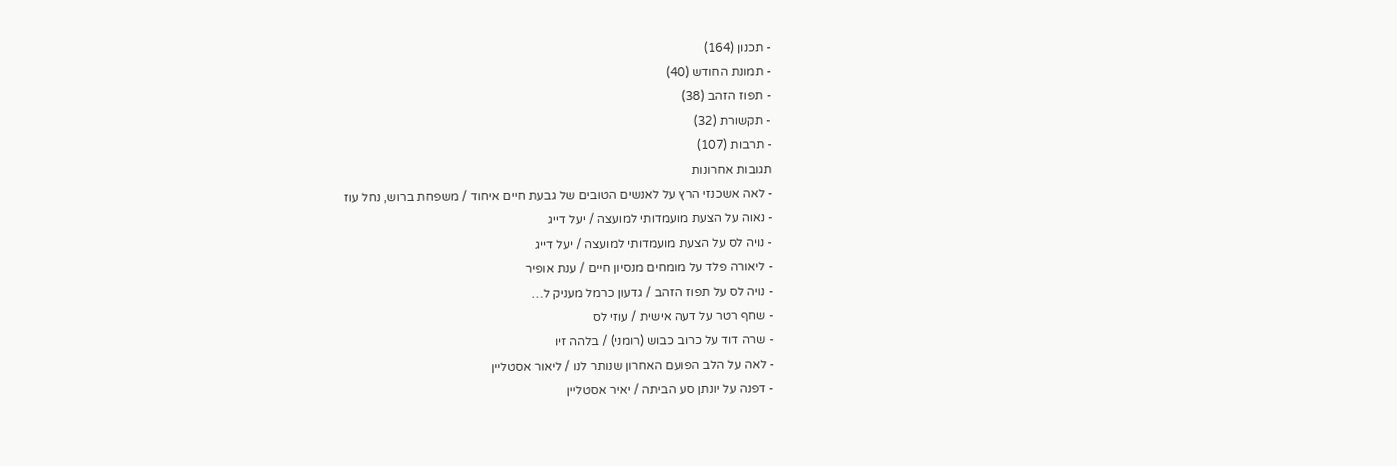- תכנון (164)
- תמונת החודש (40)
- תפוז הזהב (38)
- תקשורת (32)
- תרבות (107)
תגובות אחרונות
- לאה אשכנזי הרץ על לאנשים הטובים של גבעת חיים איחוד / משפחת ברוש, נחל עוז
- נאוה על הצעת מועמדותי למועצה / יעל דייג
- נויה לס על הצעת מועמדותי למועצה / יעל דייג
- ליאורה פלד על מומחים מנסיון חיים / ענת אופיר
- נויה לס על תפוז הזהב / גדעון כרמל מעניק ל…
- שחף רטר על דעה אישית / עוזי לס
- שרה דוד על כרוב כבוש (רומני) / בלהה זיו
- לאה על הלב הפועם האחרון שנותר לנו / ליאור אסטליין
- דפנה על יונתן סע הביתה / יאיר אסטליין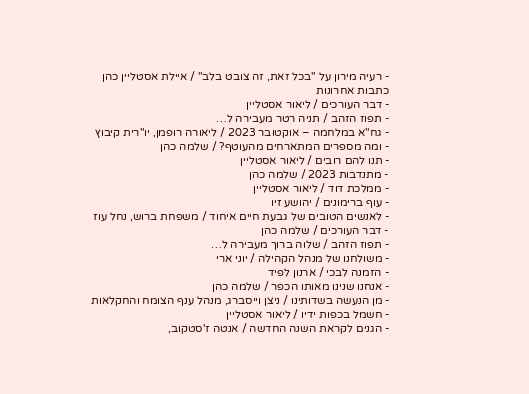- רעיה מירון על "בכל זאת, זה צובט בלב" / איילת אסטליין כהן
כתבות אחרונות
- דבר העורכים / ליאור אסטליין
- תפוז הזהב / תניה רטר מעבירה ל…
- גח"א במלחמה – אוקטובר 2023 / ליאורה רופמן, יו"רית קיבוץ
- ומה מספרים המתארחים מהעוטף? / שלמה כהן
- תנו להם רובים / ליאור אסטליין
- מתנדבות 2023 / שלמה כהן
- ממלכת דוד / ליאור אסטליין
- עוף ברימונים / יהושע זיו
- לאנשים הטובים של גבעת חיים איחוד / משפחת ברוש, נחל עוז
- דבר העורכים / שלמה כהן
- תפוז הזהב / שלוה ברוך מעבירה ל…
- משולחנו של מנהל הקהילה / יוני ארי
- הזמנה לבכי / ארנון לפיד
- אנחנו שנינו מאותו הכפר / שלמה כהן
- מן הנעשה בשדותינו / ניצן וייסברג, מנהל ענף הצומח והחקלאות
- חשמל בכפות ידיו / ליאור אסטליין
- הגנים לקראת השנה החדשה / אנטה ז'סטקוב,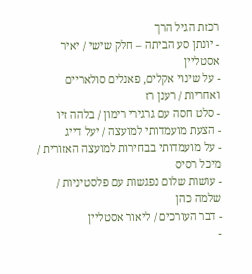רכזת הגיל הרך
- יונתן סע הביתה – חלק שישי / יאיר אסטליין
- על שינוי אקלים, פאנלים סולאריים ואחריות / רענן רז
- סלט חסה עם גרגירי רימון / בלהה זיו
- הצעת מועמדותי למועצה / יעל דייג
- על מועמדותי בבחירות למועצה האזורית / מיכל רסיס
- עושות שלום נפגשות עם פלסטיניות / שלמה כהן
- דבר העורכים / ליאור אסטליין
-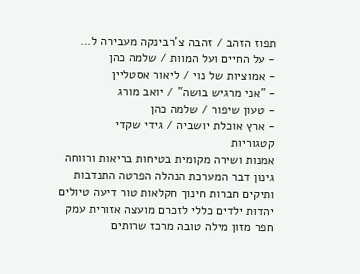תפוז הזהב / זהבה צ'רבינקה מעבירה ל…
- על החיים ועל המוות / שלמה כהן
- אמוציות של נוי / ליאור אסטליין
- "אני מרגיש בושה" / יואב מורג
- טעון שיפור / שלמה כהן
- ארץ אוכלת יושביה / גידי שקדי
קטגוריות
אמנות ושירה מקומית בטיחות בריאות ורווחה גינון דבר המערכת הנהלה הפרטה התנדבות ותיקים חברות חינוך חקלאות טור דיעה טיולים יהדות ילדים כללי לזכרם מועצה אזורית עמק חפר מזון מילה טובה מרכז שרותים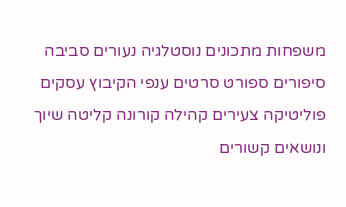משפחות מתכונים נוסטלגיה נעורים סביבה סיפורים ספורט סרטים ענפי הקיבוץ עסקים פוליטיקה צעירים קהילה קורונה קליטה שיוך ונושאים קשורים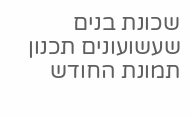שכונת בנים שעשועונים תכנון תמונת החודש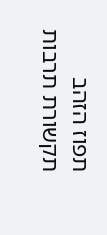תפוז הזהב תקשורת תרבות